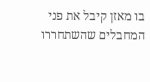בו מאזן קיבל את פני המחבלים שהשתחררו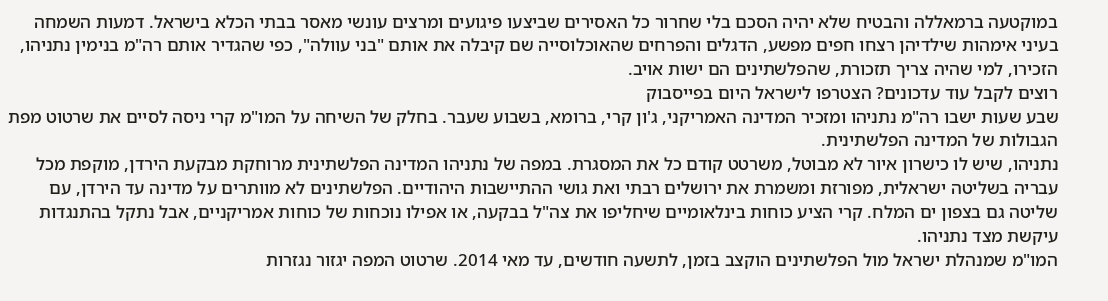במוקטעה ברמאללה והבטיח שלא יהיה הסכם בלי שחרור כל האסירים שביצעו פיגועים ומרצים עונשי מאסר בבתי הכלא בישראל. דמעות השמחה בעיני אימהות שילדיהן רצחו חפים מפשע, הדגלים והפרחים שהאוכלוסייה שם קיבלה את אותם "בני עוולה", כפי שהגדיר אותם רה"מ בנימין נתניהו, הזכירו, למי שהיה צריך תזכורת, שהפלשתינים הם ישות אויב.
רוצים לקבל עוד עדכונים? הצטרפו לישראל היום בפייסבוק
שבע שעות ישבו רה"מ נתניהו ומזכיר המדינה האמריקני, ג'ון קרי, ברומא, בשבוע שעבר. בחלק של השיחה על המו"מ קרי ניסה לסיים את שרטוט מפת הגבולות של המדינה הפלשתינית.
נתניהו, שיש לו כישרון איור לא מבוטל, משרטט קודם כל את המסגרת. במפה של נתניהו המדינה הפלשתינית מרוחקת מבקעת הירדן, מוקפת מכל עבריה בשליטה ישראלית, מפורזת ומשמרת את ירושלים רבתי ואת גושי ההתיישבות היהודיים. הפלשתינים לא מוותרים על מדינה עד הירדן, עם שליטה גם בצפון ים המלח. קרי הציע כוחות בינלאומיים שיחליפו את צה"ל בבקעה, או אפילו נוכחות של כוחות אמריקניים, אבל נתקל בהתנגדות עיקשת מצד נתניהו.
המו"מ שמנהלת ישראל מול הפלשתינים הוקצב בזמן, לתשעה חודשים, עד מאי 2014. שרטוט המפה יגזור נגזרות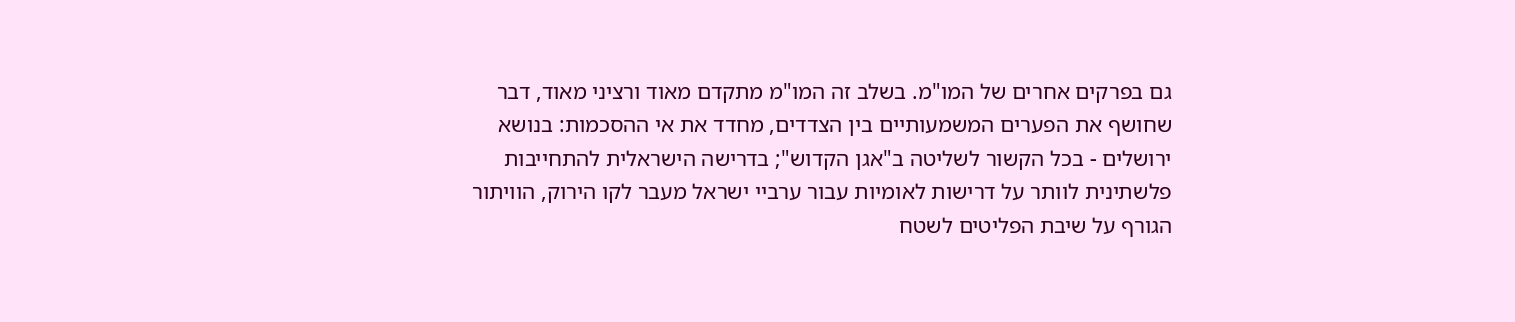גם בפרקים אחרים של המו"מ. בשלב זה המו"מ מתקדם מאוד ורציני מאוד, דבר שחושף את הפערים המשמעותיים בין הצדדים, מחדד את אי ההסכמות: בנושא ירושלים - בכל הקשור לשליטה ב"אגן הקדוש"; בדרישה הישראלית להתחייבות פלשתינית לוותר על דרישות לאומיות עבור ערביי ישראל מעבר לקו הירוק, הוויתור הגורף על שיבת הפליטים לשטח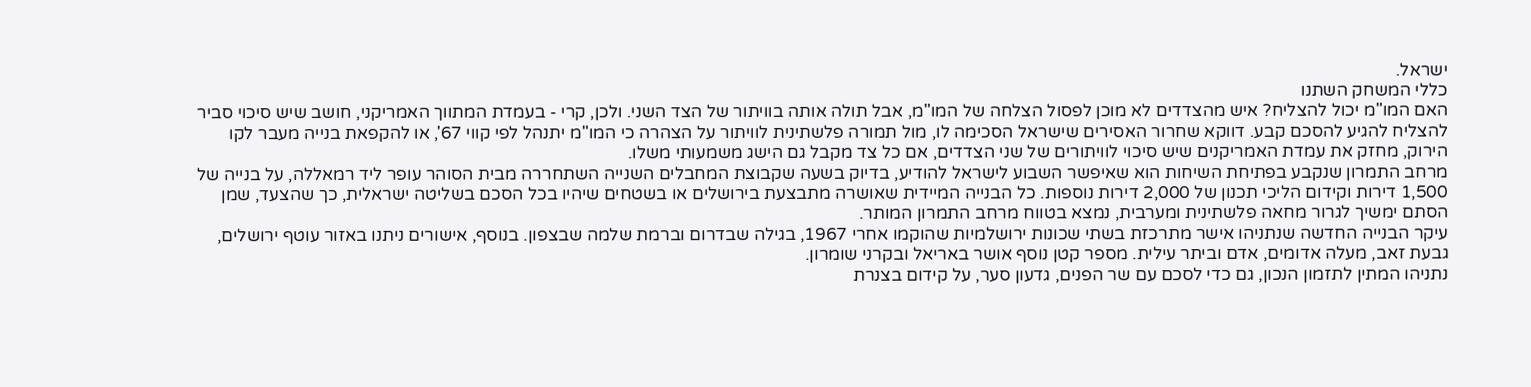ישראל.
כללי המשחק השתנו
האם המו"מ יכול להצליח? איש מהצדדים לא מוכן לפסול הצלחה של המו"מ, אבל תולה אותה בוויתור של הצד השני. ולכן, קרי - בעמדת המתווך האמריקני, חושב שיש סיכוי סביר להצליח להגיע להסכם קבע. דווקא שחרור האסירים שישראל הסכימה לו, מול תמורה פלשתינית לוויתור על הצהרה כי המו"מ יתנהל לפי קווי 67', או להקפאת בנייה מעבר לקו הירוק, מחזק את עמדת האמריקנים שיש סיכוי לוויתורים של שני הצדדים, אם כל צד מקבל גם הישג משמעותי משלו.
מרחב התמרון שנקבע בפתיחת השיחות הוא שאיפשר השבוע לישראל להודיע, בדיוק בשעה שקבוצת המחבלים השנייה השתחררה מבית הסוהר עופר ליד רמאללה, על בנייה של 1,500 דירות וקידום הליכי תכנון של 2,000 דירות נוספות. כל הבנייה המיידית שאושרה מתבצעת בירושלים או בשטחים שיהיו בכל הסכם בשליטה ישראלית, כך שהצעד, שמן הסתם ימשיך לגרור מחאה פלשתינית ומערבית, נמצא בטווח מרחב התמרון המותר.
עיקר הבנייה החדשה שנתניהו אישר מתרכזת בשתי שכונות ירושלמיות שהוקמו אחרי 1967, בגילה שבדרום וברמת שלמה שבצפון. בנוסף, אישורים ניתנו באזור עוטף ירושלים, גבעת זאב, מעלה אדומים, אדם וביתר עילית. מספר קטן נוסף אושר באריאל ובקרני שומרון.
נתניהו המתין לתזמון הנכון, גם כדי לסכם עם שר הפנים, גדעון סער, על קידום בצנרת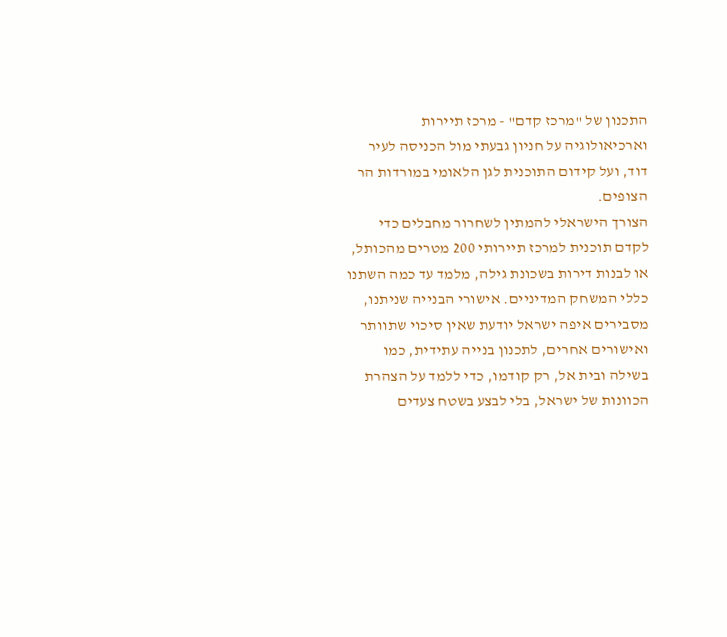התכנון של "מרכז קדם" - מרכז תיירות וארכיאולוגיה על חניון גבעתי מול הכניסה לעיר דוד, ועל קידום התוכנית לגן הלאומי במורדות הר הצופים.
הצורך הישראלי להמתין לשחרור מחבלים כדי לקדם תוכנית למרכז תיירותי 200 מטרים מהכותל, או לבנות דירות בשכונת גילה, מלמד עד כמה השתנו כללי המשחק המדיניים. אישורי הבנייה שניתנו, מסבירים איפה ישראל יודעת שאין סיכוי שתוותר ואישורים אחרים, לתכנון בנייה עתידית, כמו בשילה ובית אל, רק קודמו, כדי ללמד על הצהרת הכוונות של ישראל, בלי לבצע בשטח צעדים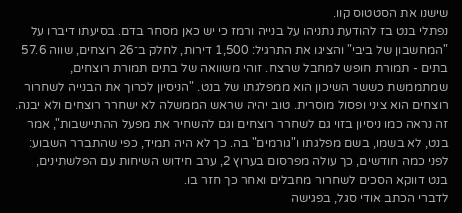שישנו את הסטטוס קוו.
נפתלי בנט בז להודעת נתניהו על בנייה ורמז כי יש כאן מסחר בדם. בסיעתו דיברו על "המחשבון של ביבי" והציגו את התרגיל: 1,500 דירות, לחלק ב־26 רוצחים, שווה 57.6 בתים - תמורת חופש למחבל שרצח. זוהי משוואה של בתים תמורת רוצחים, שמתממשת כששר השיכון הוא ממפלגתו של בנט. "הניסיון לכרוך את הבנייה לשחרור רוצחים הוא ציני ופסול מוסרית. טוב יהיה שראש הממשלה לא ישחרר רוצחים ולא יבנה. זה נראה כמו ניסיון בזוי גם לשחרר רוצחים וגם להשחיר את מפעל ההתיישבות", אמר בנט, לא בשמו, בשם מפלגתו ו"גורמים" בה. כך לא היה תמיד, כפי שהתברר השבוע: לפני כמה חודשים, כך עולה מפרסום בערוץ 2, ערב חידוש השיחות עם הפלשתינים, בנט דווקא הסכים לשחרור מחבלים ואחר כך חזר בו.
לדברי הכתב אודי סגל, בפגישה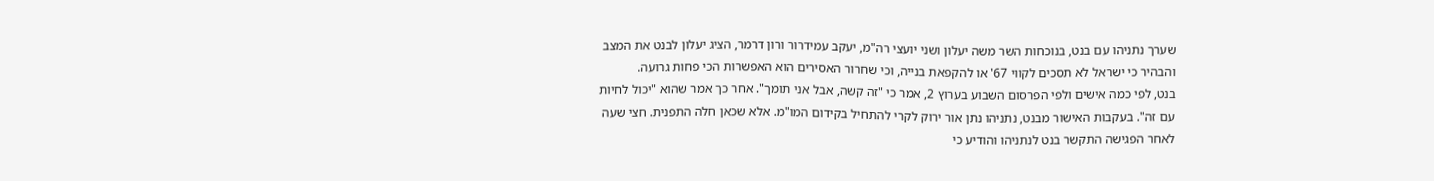שערך נתניהו עם בנט, בנוכחות השר משה יעלון ושני יועצי רה"מ, יעקב עמידרור ורון דרמר, הציג יעלון לבנט את המצב והבהיר כי ישראל לא תסכים לקווי 67' או להקפאת בנייה, וכי שחרור האסירים הוא האפשרות הכי פחות גרועה.
בנט, לפי כמה אישים ולפי הפרסום השבוע בערוץ 2, אמר כי "זה קשה, אבל אני תומך". אחר כך אמר שהוא "יכול לחיות עם זה". בעקבות האישור מבנט, נתניהו נתן אור ירוק לקרי להתחיל בקידום המו"מ. אלא שכאן חלה התפנית. חצי שעה לאחר הפגישה התקשר בנט לנתניהו והודיע כי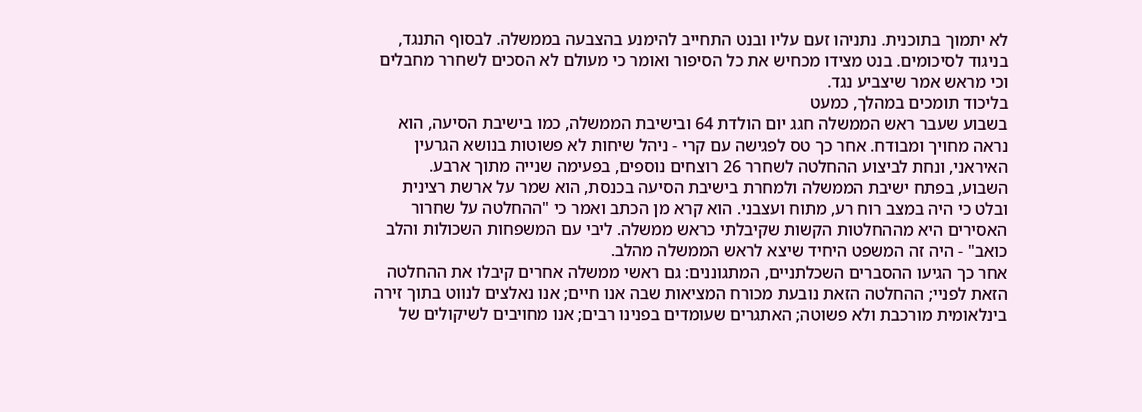לא יתמוך בתוכנית. נתניהו זעם עליו ובנט התחייב להימנע בהצבעה בממשלה. לבסוף התנגד, בניגוד לסיכומים. בנט מצידו מכחיש את כל הסיפור ואומר כי מעולם לא הסכים לשחרר מחבלים וכי מראש אמר שיצביע נגד.
בליכוד תומכים במהלך, כמעט
בשבוע שעבר ראש הממשלה חגג יום הולדת 64 ובישיבת הממשלה, כמו בישיבת הסיעה, הוא נראה מחויך ומבודח. אחר כך טס לפגישה עם קרי - ניהל שיחות לא פשוטות בנושא הגרעין האיראני, ונחת לביצוע ההחלטה לשחרר 26 רוצחים נוספים, בפעימה שנייה מתוך ארבע.
השבוע, בפתח ישיבת הממשלה ולמחרת בישיבת הסיעה בכנסת, הוא שמר על ארשת רצינית ובלט כי היה במצב רוח רע, מתוח ועצבני. הוא קרא מן הכתב ואמר כי "ההחלטה על שחרור האסירים היא מההחלטות הקשות שקיבלתי כראש ממשלה. ליבי עם המשפחות השכולות והלב כואב" - היה זה המשפט היחיד שיצא לראש הממשלה מהלב.
אחר כך הגיעו ההסברים השכלתניים, המתגוננים: גם ראשי ממשלה אחרים קיבלו את ההחלטה הזאת לפניי; ההחלטה הזאת נובעת מכורח המציאות שבה אנו חיים; אנו נאלצים לנווט בתוך זירה בינלאומית מורכבת ולא פשוטה; האתגרים שעומדים בפנינו רבים; אנו מחויבים לשיקולים של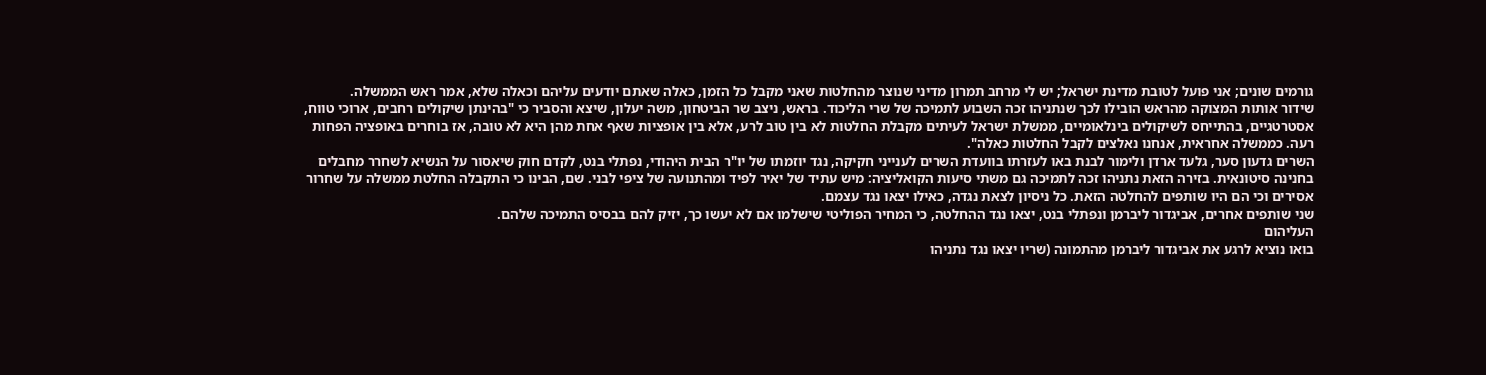גורמים שונים; אני פועל לטובת מדינת ישראל; יש לי מרחב תמרון מדיני שנוצר מהחלטות שאני מקבל כל הזמן, כאלה שאתם יודעים עליהם וכאלה שלא, אמר ראש הממשלה.
שידור אותות המצוקה מהראש הובילו לכך שנתניהו זכה השבוע לתמיכה של שרי הליכוד. בראש, ניצב שר הביטחון, משה יעלון, שיצא והסביר כי "בהינתן שיקולים רחבים, ארוכי טווח, אסטרטגיים, בהתייחס לשיקולים בינלאומיים, ממשלת ישראל לעיתים מקבלת החלטות לא בין טוב לרע, אלא בין אופציות שאף אחת מהן היא לא טובה, אז בוחרים באופציה הפחות רעה. כממשלה אחראית, אנחנו נאלצים לקבל החלטות כאלה".
השרים גדעון סער, גלעד ארדן ולימור לבנת באו לעזרתו בוועדת השרים לענייני חקיקה, נגד יוזמתו של יו"ר הבית היהודי, נפתלי בנט, לקדם חוק שיאסור על הנשיא לשחרר מחבלים בחנינה סיטונאית. בזירה הזאת נתניהו זכה לתמיכה גם משתי סיעות הקואליציה: מיש עתיד של יאיר לפיד ומהתנועה של ציפי לבני. שם, הבינו כי התקבלה החלטת ממשלה על שחרור אסירים וכי הם היו שותפים להחלטה הזאת. כל ניסיון לצאת נגדה, כאילו יצאו נגד עצמם.
שני שותפים אחרים, אביגדור ליברמן ונפתלי בנט, יצאו נגד ההחלטה, כי המחיר הפוליטי שישלמו אם לא יעשו כך, יזיק להם בבסיס התמיכה שלהם.
העליהום
בואו נוציא לרגע את אביגדור ליברמן מהתמונה (שריו יצאו נגד נתניהו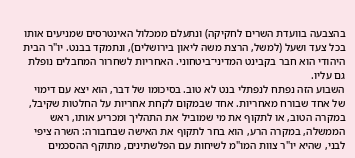בהצבעה בוועדת השרים לחקיקה) ונתעלם ממכלול האינטרסים שמניעים אותו בכל צעד ושעל (למשל, הרצת משה ליאון בירושלים), ונתמקד בבנט. יו"ר הבית היהודי הוא חבר בקבינט המדיני־ביטחוני. האחריות לשחרור המחבלים נופלת גם עליו.
השבוע הזה נפתח לנפתלי בנט לא טוב. בסיכומו של דבר, הוא יצא עם דימוי של אחד שבורח מאחריות. אחד שבמקום לקחת אחריות על החלטות שקיבל, במקרה הטוב, או לתקוף את מי שמוביל את התהליך ומכריע אותו, ראש הממשלה, במקרה הרע, הוא בחר לתקוף את האישה שבחבורה: השרה ציפי לבני, שהיא יו"ר צוות המו"מ לשיחות עם הפלשתינים, מתוקף ההסכמים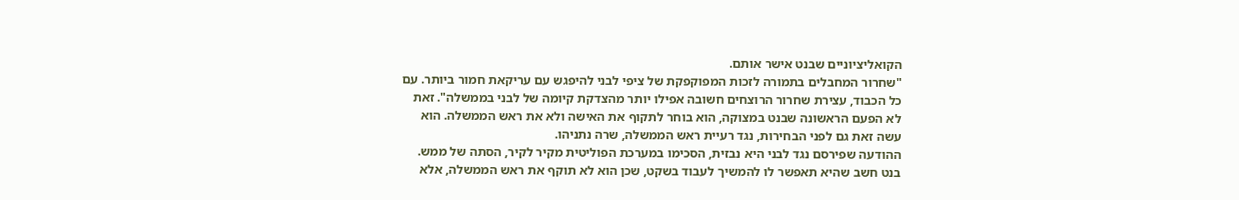הקואליציוניים שבנט אישר אותם.
"שחרור המחבלים בתמורה לזכות המפוקפקת של ציפי לבני להיפגש עם עריקאת חמור ביותר. עם כל הכבוד, עצירת שחרור הרוצחים חשובה אפילו יותר מהצדקת קיומה של לבני בממשלה". זאת לא הפעם הראשונה שבנט במצוקה, הוא בוחר לתקוף את האישה ולא את ראש הממשלה. הוא עשה זאת גם לפני הבחירות, נגד רעיית ראש הממשלה, שרה נתניהו.
ההודעה שפירסם נגד לבני היא נבזית, הסכימו במערכת הפוליטית מקיר לקיר, הסתה של ממש. בנט חשב שהיא תאפשר לו להמשיך לעבוד בשקט, שכן הוא לא תוקף את ראש הממשלה, אלא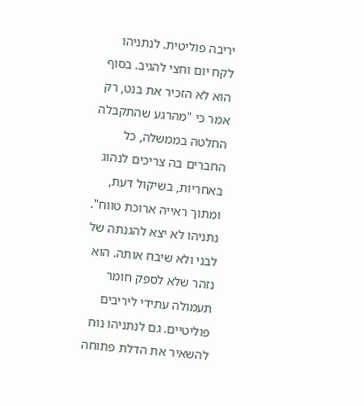יריבה פוליטית. לנתניהו לקח יום וחצי להגיב. בסוף הוא לא הזכיר את בנט, רק אמר כי "מהרגע שהתקבלה החלטה בממשלה, כל החברים בה צריכים לנהוג באחריות, בשיקול דעת, ומתוך ראייה ארוכת טווח". נתניהו לא יצא להגנתה של לבני ולא שיבח אותה. הוא נזהר שלא לספק חומר תעמולה עתידי ליריבים פוליטיים. גם לנתניהו נוח להשאיר את הדלת פתוחה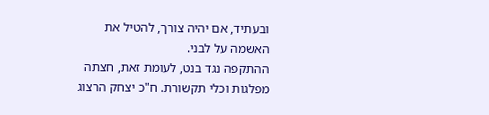ובעתיד, אם יהיה צורך, להטיל את האשמה על לבני.
ההתקפה נגד בנט, לעומת זאת, חצתה מפלגות וכלי תקשורת. ח"כ יצחק הרצוג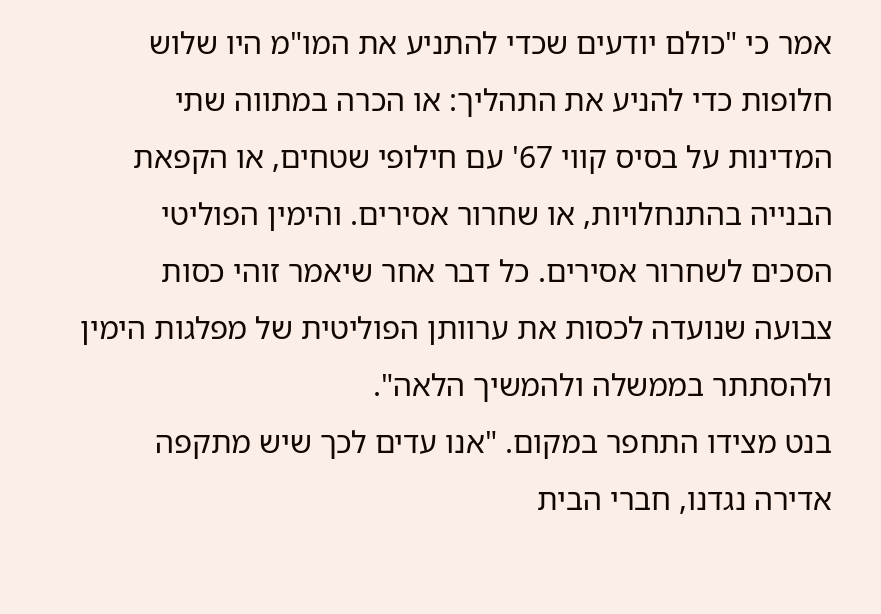אמר כי "כולם יודעים שכדי להתניע את המו"מ היו שלוש חלופות כדי להניע את התהליך: או הכרה במתווה שתי המדינות על בסיס קווי 67' עם חילופי שטחים, או הקפאת הבנייה בהתנחלויות, או שחרור אסירים. והימין הפוליטי הסכים לשחרור אסירים. כל דבר אחר שיאמר זוהי כסות צבועה שנועדה לכסות את ערוותן הפוליטית של מפלגות הימין ולהסתתר בממשלה ולהמשיך הלאה".
בנט מצידו התחפר במקום. "אנו עדים לכך שיש מתקפה אדירה נגדנו, חברי הבית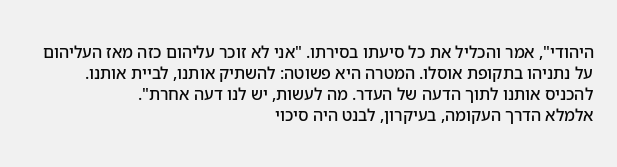היהודי", אמר והכליל את כל סיעתו בסירתו. "אני לא זוכר עליהום כזה מאז העליהום על נתניהו בתקופת אוסלו. המטרה היא פשוטה: להשתיק אותנו, לביית אותנו. להכניס אותנו לתוך הדעה של העדר. מה לעשות, יש לנו דעה אחרת".
אלמלא הדרך העקומה, בעיקרון, לבנט היה סיכוי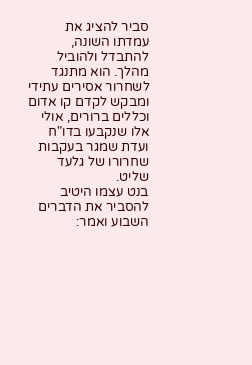סביר להציג את עמדתו השונה, להתבדל ולהוביל מהלך. הוא מתנגד לשחרור אסירים עתידי ומבקש לקדם קו אדום וכללים ברורים, אולי אלו שנקבעו בדו"ח ועדת שמגר בעקבות שחרורו של גלעד שליט.
בנט עצמו היטיב להסביר את הדברים השבוע ואמר: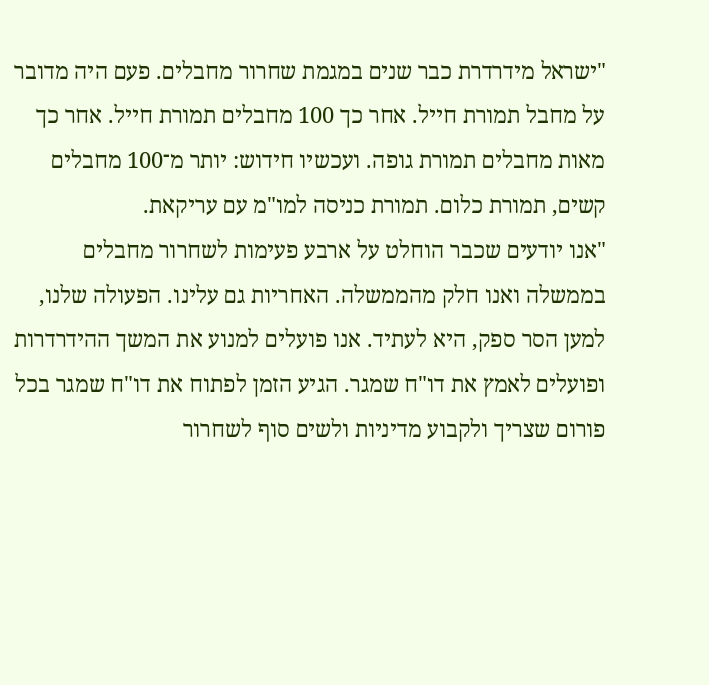"ישראל מידרדרת כבר שנים במגמת שחרור מחבלים. פעם היה מדובר על מחבל תמורת חייל. אחר כך 100 מחבלים תמורת חייל. אחר כך מאות מחבלים תמורת גופה. ועכשיו חידוש: יותר מ־100 מחבלים קשים, תמורת כלום. תמורת כניסה למו"מ עם עריקאת.
"אנו יודעים שכבר הוחלט על ארבע פעימות לשחרור מחבלים בממשלה ואנו חלק מהממשלה. האחריות גם עלינו. הפעולה שלנו, למען הסר ספק, היא לעתיד. אנו פועלים למנוע את המשך ההידרדרות ופועלים לאמץ את דו"ח שמגר. הגיע הזמן לפתוח את דו"ח שמגר בכל פורום שצריך ולקבוע מדיניות ולשים סוף לשחרור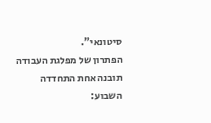סיטונאי".
הפתרון של מפלגת העבודה
תובנה אחת התחדדה השבוע: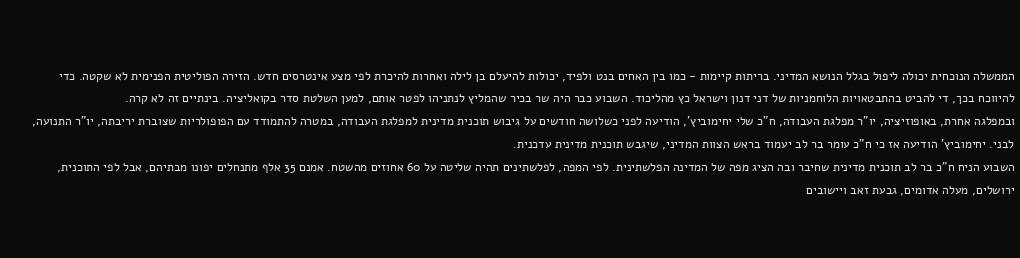הממשלה הנוכחית יכולה ליפול בגלל הנושא המדיני. בריתות קיימות - כמו בין האחים בנט ולפיד, יכולות להיעלם בן לילה ואחרות להיכרת לפי מצע אינטרסים חדש. הזירה הפוליטית הפנימית לא שקטה. כדי להיווכח בכך, די להביט בהתבטאויות הלוחמניות של דני דנון וישראל כץ מהליכוד. השבוע כבר היה שר בכיר שהמליץ לנתניהו לפטר אותם, למען השלטת סדר בקואליציה. בינתיים זה לא קרה.
ובמפלגה אחרת, באופוזיציה, יו"ר מפלגת העבודה, ח"כ שלי יחימוביץ', הודיעה לפני כשלושה חודשים על גיבוש תוכנית מדינית למפלגת העבודה, במטרה להתמודד עם הפופולריות שצוברת יריבתה, יו"ר התנועה, לבני. יחימוביץ' הודיעה אז כי ח"כ עומר בר לב יעמוד בראש הצוות המדיני, שיגבש תוכנית מדינית עדכנית.
השבוע הניח ח"כ בר לב תוכנית מדינית שחיבר ובה הציג מפה של המדינה הפלשתינית. לפי המפה, לפלשתינים תהיה שליטה על 60 אחוזים מהשטח. אמנם 35 אלף מתנחלים יפונו מבתיהם, אבל לפי התוכנית, ירושלים, מעלה אדומים, גבעת זאב ויישובים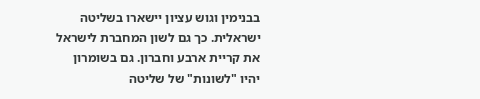בבנימין וגוש עציון יישארו בשליטה ישראלית. כך גם לשון המחברת לישראל את קריית ארבע וחברון. גם בשומרון יהיו "לשונות" של שליטה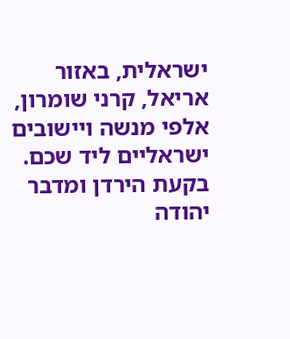ישראלית, באזור אריאל, קרני שומרון, אלפי מנשה ויישובים ישראליים ליד שכם. בקעת הירדן ומדבר יהודה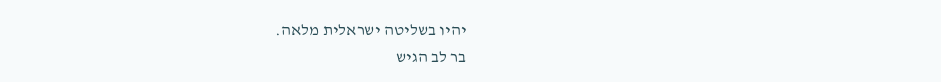יהיו בשליטה ישראלית מלאה.
בר לב הגיש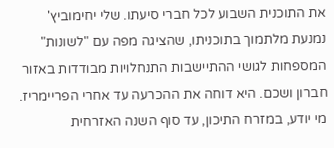את התוכנית השבוע לכל חברי סיעתו. שלי יחימוביץ' נמנעת מלתמוך בתוכניתו, שהציגה מפה עם "לשונות" המספחות לגושי ההתיישבות התנחלויות מבודדות באזור חברון ושכם. היא דוחה את ההכרעה עד אחרי הפריימריז. מי יודע, במזרח התיכון, עד סוף השנה האזרחית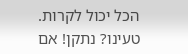הכל יכול לקרות.
טעינו? נתקן! אם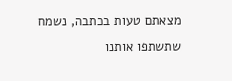מצאתם טעות בכתבה, נשמח שתשתפו אותנו